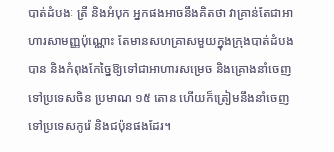បាត់ដំបងៈ ត្រី និងអំបុក អ្នកផងអាចនឹងគិតថា វាគ្រាន់តែជាអាហារសាមញ្ញប៉ុណ្ណោះ តែមានសហគ្រាសមួយក្នុងក្រុងបាត់ដំបងបាន និងកំពុងកែច្នៃឱ្យទៅជាអាហារសម្រេច និងគ្រោងនាំចេញទៅប្រទេសចិន ប្រមាណ ១៥ តោន ហើយក៏ត្រៀមនឹងនាំចេញទៅប្រទេសកូរ៉េ និងជប៉ុនផងដែរ។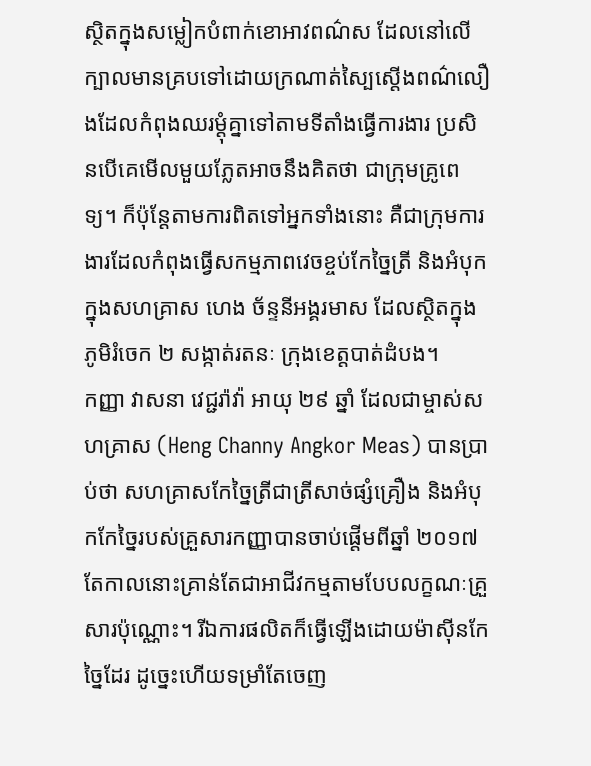ស្ថិតក្នុងសម្លៀកបំពាក់ខោអាវពណ៌ស ដែលនៅលើក្បាលមានគ្របទៅដោយក្រណាត់ស្បៃស្តើងពណ៌លឿងដែលកំពុងឈរម្តុំគ្នាទៅតាមទីតាំងធ្វើការងារ ប្រសិនបើគេមើលមួយភ្លែតអាចនឹងគិតថា ជាក្រុមគ្រូពេទ្យ។ ក៏ប៉ុន្តែតាមការពិតទៅអ្នកទាំងនោះ គឺជាក្រុមការងារដែលកំពុងធ្វើសកម្មភាពវេចខ្ចប់កែច្នៃត្រី និងអំបុកក្នុងសហគ្រាស ហេង ច័ន្ទនីអង្គរមាស ដែលស្ថិតក្នុងភូមិរំចេក ២ សង្កាត់រតនៈ ក្រុងខេត្តបាត់ដំបង។
កញ្ញា វាសនា វេជ្ជរ៉ាវ៉ា អាយុ ២៩ ឆ្នាំ ដែលជាម្ចាស់សហគ្រាស (Heng Channy Angkor Meas) បានប្រាប់ថា សហគ្រាសកែច្នៃត្រីជាត្រីសាច់ផ្សំគ្រឿង និងអំបុកកែច្នៃរបស់គ្រួសារកញ្ញាបានចាប់ផ្តើមពីឆ្នាំ ២០១៧ តែកាលនោះគ្រាន់តែជាអាជីវកម្មតាមបែបលក្ខណៈគ្រួសារប៉ុណ្ណោះ។ រីឯការផលិតក៏ធ្វើឡើងដោយម៉ាស៊ីនកែច្នៃដែរ ដូច្នេះហើយទម្រាំតែចេញ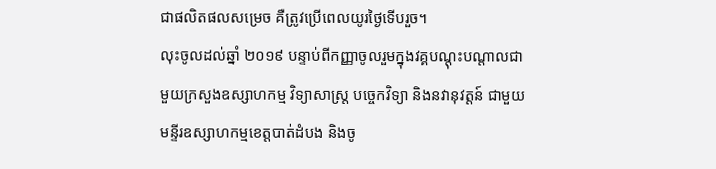ជាផលិតផលសម្រេច គឺត្រូវប្រើពេលយូរថ្ងៃទើបរួច។
លុះចូលដល់ឆ្នាំ ២០១៩ បន្ទាប់ពីកញ្ញាចូលរួមក្នុងវគ្គបណ្តុះបណ្តាលជាមួយក្រសួងឧស្សាហកម្ម វិទ្យាសាស្ត្រ បច្ចេកវិទ្យា និងនវានុវត្តន៍ ជាមួយមន្ទីរឧស្សាហកម្មខេត្តបាត់ដំបង និងចូ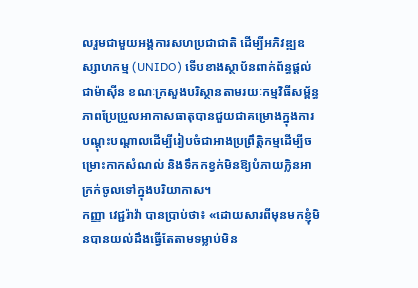លរួមជាមួយអង្គការសហប្រជាជាតិ ដើម្បីអភិវឌ្ឍឧស្សាហកម្ម (UNIDO) ទើបខាងស្ថាប័នពាក់ព័ន្ធផ្តល់ជាម៉ាស៊ីន ខណៈក្រសួងបរិស្ថានតាមរយៈកម្មវិធីសម្ព័ន្ធភាពប្រែប្រួលអាកាសធាតុបានជួយជាគម្រោងក្នុងការបណ្តុះបណ្តាលដើម្បីរៀបចំជាអាងប្រព្រឹត្តិកម្មដើម្បីចម្រោះកាកសំណល់ និងទឹកកខ្វក់មិនឱ្យបំភាយក្លិនអាក្រក់ចូលទៅក្នុងបរិយាកាស។
កញ្ញា វេជ្ជរ៉ាវ៉ា បានប្រាប់ថា៖ «ដោយសារពីមុនមកខ្ញុំមិនបានយល់ដឹងធ្វើតែតាមទម្លាប់មិន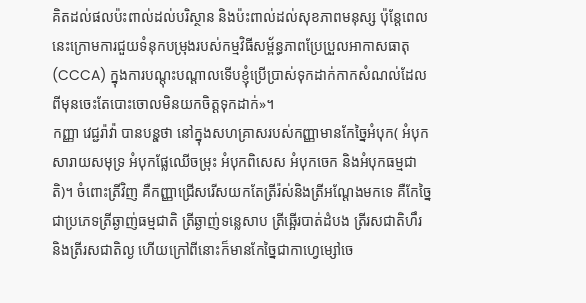គិតដល់ផលប៉ះពាល់ដល់បរិស្ថាន និងប៉ះពាល់ដល់សុខភាពមនុស្ស ប៉ុន្តែពេលនេះក្រោមការជួយទំនុកបម្រុងរបស់កម្មវិធីសម្ព័ន្ធភាពប្រែប្រួលអាកាសធាតុ (CCCA) ក្នុងការបណ្តុះបណ្តាលទើបខ្ញុំប្រើប្រាស់ទុកដាក់កាកសំណល់ដែលពីមុនចេះតែបោះចោលមិនយកចិត្តទុកដាក់»។
កញ្ញា វេជ្ជរ៉ាវ៉ា បានបនុ្តថា នៅក្នុងសហគ្រាសរបស់កញ្ញាមានកែច្នៃអំបុក( អំបុកសារាយសមុទ្រ អំបុកផ្លែឈើចម្រុះ អំបុកពិសេស អំបុកចេក និងអំបុកធម្មជាតិ)។ ចំពោះត្រីវិញ គឺកញ្ញាជ្រើសរើសយកតែត្រីរ៉ស់និងត្រីអណ្តែងមកទេ គឺកែច្នៃជាប្រភេទត្រីឆ្ងាញ់ធម្មជាតិ ត្រីឆ្ងាញ់ទន្លេសាប ត្រីឆ្អើរបាត់ដំបង ត្រីរសជាតិហឹរ និងត្រីរសជាតិល្ង ហើយក្រៅពីនោះក៏មានកែច្នៃជាកាហ្វេម្សៅចេ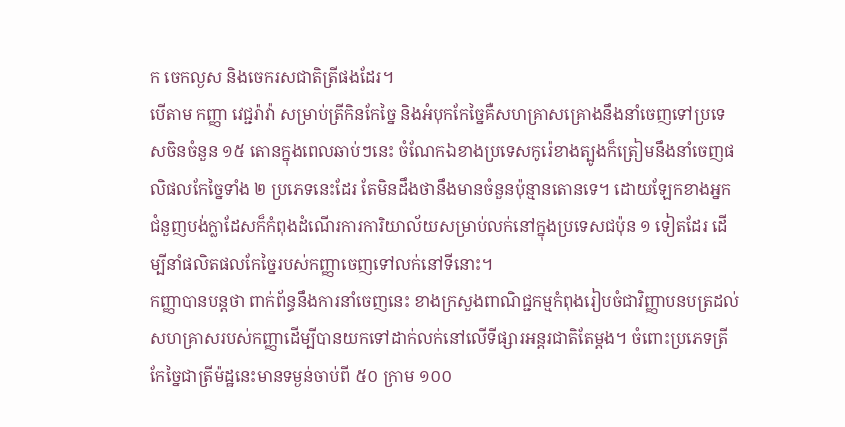ក ចេកល្ងស និងចេករសជាតិត្រីផងដែរ។
បើតាម កញ្ញា វេជ្ជរ៉ាវ៉ា សម្រាប់ត្រីកិនកែច្នៃ និងអំបុកកែច្នៃគឺសហគ្រាសគ្រោងនឹងនាំចេញទៅប្រទេសចិនចំនួន ១៥ តោនក្នុងពេលឆាប់ៗនេះ ចំណែកឯខាងប្រទេសកូរ៉េខាងត្បូងក៏ត្រៀមនឹងនាំចេញផលិផលកែច្នៃទាំង ២ ប្រភេទនេះដែរ តែមិនដឹងថានឹងមានចំនួនប៉ុន្មានតោនទេ។ ដោយឡែកខាងអ្នកជំនួញបង់ក្លាដែសក៏កំពុងដំណើរការការិយាល័យសម្រាប់លក់នៅក្នុងប្រទេសជប៉ុន ១ ទៀតដែរ ដើម្បីនាំផលិតផលកែច្នៃរបស់កញ្ញាចេញទៅលក់នៅទីនោះ។
កញ្ញាបានបន្ដថា ពាក់ព័ន្ធនឹងការនាំចេញនេះ ខាងក្រសួងពាណិជ្ជកម្មកំពុងរៀបចំជាវិញ្ញាបនបត្រដល់សហគ្រាសរបស់កញ្ញាដើម្បីបានយកទៅដាក់លក់នៅលើទីផ្សារអន្តរជាតិតែម្តង។ ចំពោះប្រភេទត្រីកែច្នៃជាត្រីម៉ដ្ឋនេះមានទម្ងន់ចាប់ពី ៥០ ក្រាម ១០០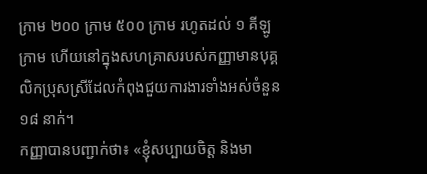ក្រាម ២០០ ក្រាម ៥០០ ក្រាម រហូតដល់ ១ គីឡូក្រាម ហើយនៅក្នុងសហគ្រាសរបស់កញ្ញាមានបុគ្គលិកប្រុសស្រីដែលកំពុងជួយការងារទាំងអស់ចំនួន ១៨ នាក់។
កញ្ញាបានបញ្ជាក់ថា៖ «ខ្ញុំសប្បាយចិត្ត និងមា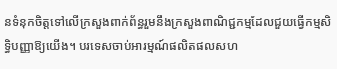នទំនុកចិត្តទៅលើក្រសួងពាក់ព័ន្ធរួមនឹងក្រសួងពាណិជ្ជកម្មដែលជួយធ្វើកម្មសិទ្ធិបញ្ញាឱ្យយើង។ បរទេសចាប់អារម្មណ៍ផលិតផលសហ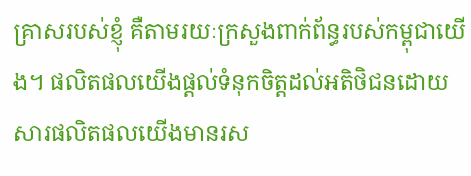គ្រាសរបស់ខ្ញុំ គឺតាមរយៈក្រសួងពាក់ព័ន្ធរបស់កម្ពុជាយើង។ ផលិតផលយើងផ្តល់ទំនុកចិត្តដល់អតិថិជនដោយសារផលិតផលយើងមានរស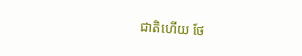ជាតិហើយ ថែ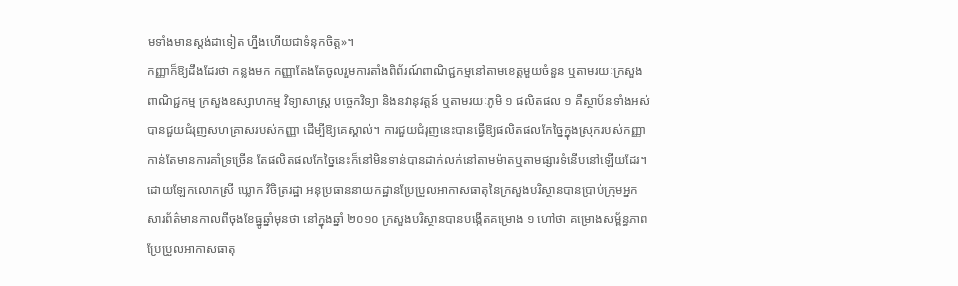មទាំងមានស្តង់ដាទៀត ហ្នឹងហើយជាទំនុកចិត្ត»។
កញ្ញាក៏ឱ្យដឹងដែរថា កន្លងមក កញ្ញាតែងតែចូលរួមការតាំងពិព័រណ៍ពាណិជ្ជកម្មនៅតាមខេត្តមួយចំនួន ឬតាមរយៈក្រសួងពាណិជ្ជកម្ម ក្រសួងឧស្សាហកម្ម វិទ្យាសាស្ត្រ បច្ចេកវិទ្យា និងនវានុវត្តន៍ ឬតាមរយៈភូមិ ១ ផលិតផល ១ គឺស្ថាប័នទាំងអស់បានជួយជំរុញសហគ្រាសរបស់កញ្ញា ដើម្បីឱ្យគេស្គាល់។ ការជួយជំរុញនេះបានធ្វើឱ្យផលិតផលកែច្នៃក្នុងស្រុករបស់កញ្ញាកាន់តែមានការគាំទ្រច្រើន តែផលិតផលកែច្នៃនេះក៏នៅមិនទាន់បានដាក់លក់នៅតាមម៉ាតឬតាមផ្សារទំនើបនៅឡើយដែរ។
ដោយឡែកលោកស្រី ឃ្លោក វិចិត្ររដ្ឋា អនុប្រធាននាយកដ្ឋានប្រែប្រួលអាកាសធាតុនៃក្រសួងបរិស្ថានបានប្រាប់ក្រុមអ្នកសារព័ត៌មានកាលពីចុងខែធ្នូឆ្នាំមុនថា នៅក្នុងឆ្នាំ ២០១០ ក្រសួងបរិស្ថានបានបង្កើតគម្រោង ១ ហៅថា គម្រោងសម្ព័ន្ធភាពប្រែប្រួលអាកាសធាតុ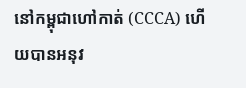នៅកម្ពុជាហៅកាត់ (CCCA) ហើយបានអនុវ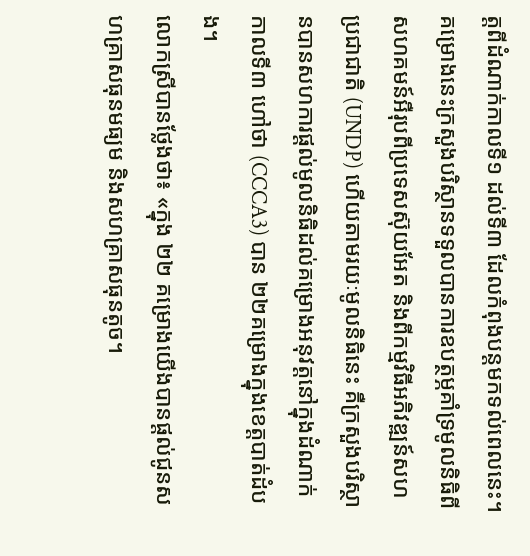ត្តពីដំណាក់កាលទី១ ដល់ទី៣ ដែលកំពុងបន្តមកទល់ពេលនេះ។
គម្រោងនេះក្រសួងបរិស្ថានទទួលបានការឧបត្ថម្ភគាំទ្រមូលនិធិពីសហគមន៍អឺរុបពីប្រទេសស៊ុយអែត និងពីកម្មវិធីអភិវឌ្ឍន៍សហប្រជាជាតិ (UNDP) ហើយតាមរយៈមូលនិធិនេះ គឺក្រសួងបរិស្ថានបានសហការផ្តល់មូលនិធិដល់គម្រោងអនុវត្តនៅក្នុងដំណាក់កាលទី៣ ហៅថា (CCCA3) បាន ២២គម្រោងក្នុងខេត្តបាត់ដំបង។
លោកស្រីបានថ្លែងថា៖ «ក្នុង ២២ គម្រោងយើងបានផ្តល់ជូនសហគ្រាសធុនមធ្យម និងសហគ្រាសធុនតូច។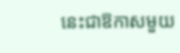នេះជាឱកាសមួយ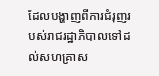ដែលបង្ហាញពីការជំរុញរបស់រាជរដ្ឋាភិបាលទៅដល់សហគ្រាស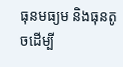ធុនមធ្យម និងធុនតូចដើម្បី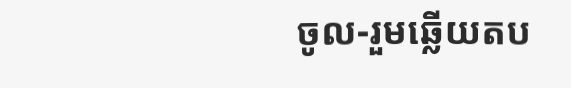ចូល-រួមឆ្លើយតប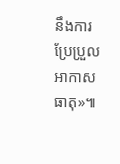នឹងការប្រែប្រួលអាកាសធាតុ»៕